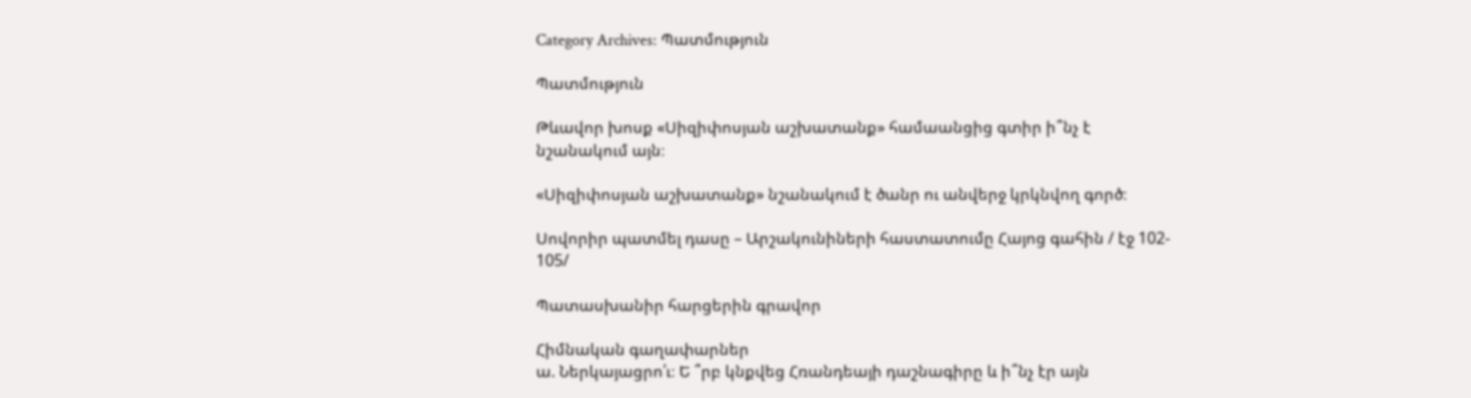Category Archives: Պատմություն

Պատմություն

Թևավոր խոսք «Սիզիփոսյան աշխատանք» համաանցից գտիր ի՞նչ է նշանակում այն։

«Սիզիփոսյան աշխատանք» նշանակում է ծանր ու անվերջ կրկնվող գործ։

Սովորիր պատմել դասը – Արշակունիների հաստատումը Հայոց գահին / էջ 102- 105/

Պատասխանիր հարցերին գրավոր

Հիմնական գաղափարներ
ա. Ներկայացրո՛ւ։ Ե ՞րբ կնքվեց Հռանդեայի դաշնագիրը և ի՞նչ էր այն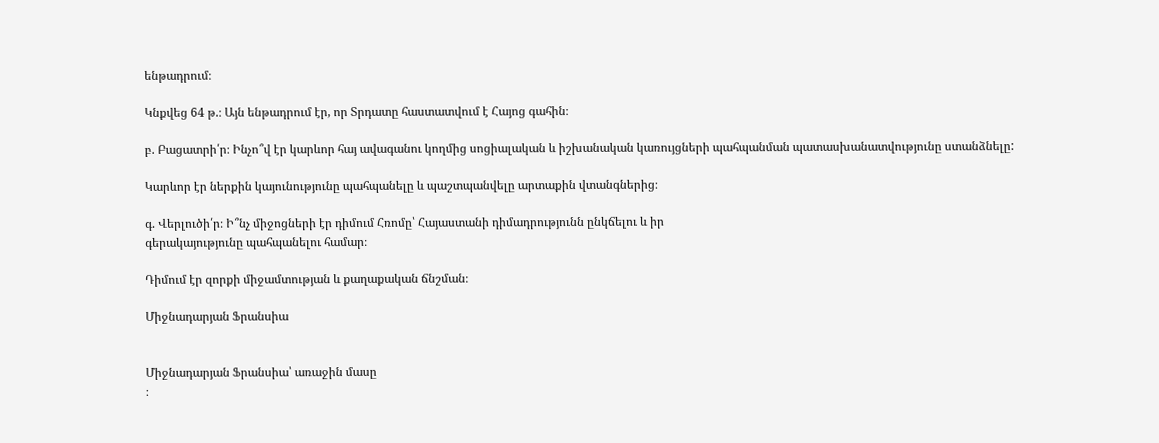ենթադրում։

Կնքվեց 64 թ.։ Այն ենթադրում էր, որ Տրդատը հաստատվում է Հայոց գահին։

բ. Բացատրի՛ր։ Ինչո՞վ էր կարևոր հայ ավագանու կողմից սոցիալական և իշխանական կառույցների պահպանման պատասխանատվությունը ստանձնելը:

Կարևոր էր ներքին կայունությունը պահպանելը և պաշտպանվելը արտաքին վտանգներից։

գ. Վերլուծի՛ր։ Ի՞նչ միջոցների էր դիմում Հռոմը՝ Հայաստանի դիմադրությունն ընկճելու և իր
գերակայությունը պահպանելու համար։

Դիմում էր զորքի միջամտության և քաղաքական ճնշման։

Միջնադարյան Ֆրանսիա


Միջնադարյան Ֆրանսիա՝ առաջին մասը
։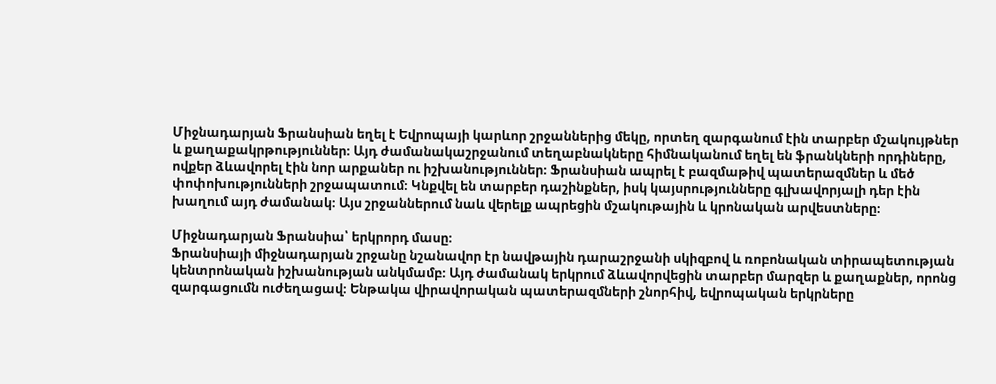Միջնադարյան Ֆրանսիան եղել է Եվրոպայի կարևոր շրջաններից մեկը, որտեղ զարգանում էին տարբեր մշակույթներ և քաղաքակրթություններ։ Այդ ժամանակաշրջանում տեղաբնակները հիմնականում եղել են ֆրանկների որդիները, ովքեր ձևավորել էին նոր արքաներ ու իշխանություններ։ Ֆրանսիան ապրել է բազմաթիվ պատերազմներ և մեծ փոփոխությունների շրջապատում։ Կնքվել են տարբեր դաշինքներ, իսկ կայսրությունները գլխավորյալի դեր էին խաղում այդ ժամանակ։ Այս շրջաններում նաև վերելք ապրեցին մշակութային և կրոնական արվեստները։

Միջնադարյան Ֆրանսիա՝ երկրորդ մասը։
Ֆրանսիայի միջնադարյան շրջանը նշանավոր էր նավթային դարաշրջանի սկիզբով և ռոբոնական տիրապետության կենտրոնական իշխանության անկմամբ։ Այդ ժամանակ երկրում ձևավորվեցին տարբեր մարզեր և քաղաքներ, որոնց զարգացումն ուժեղացավ։ Ենթակա վիրավորական պատերազմների շնորհիվ, եվրոպական երկրները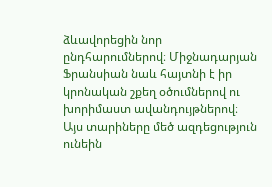ձևավորեցին նոր ընդհարումներով։ Միջնադարյան Ֆրանսիան նաև հայտնի է իր կրոնական շքեղ օծումներով ու խորիմաստ ավանդույթներով։ Այս տարիները մեծ ազդեցություն ունեին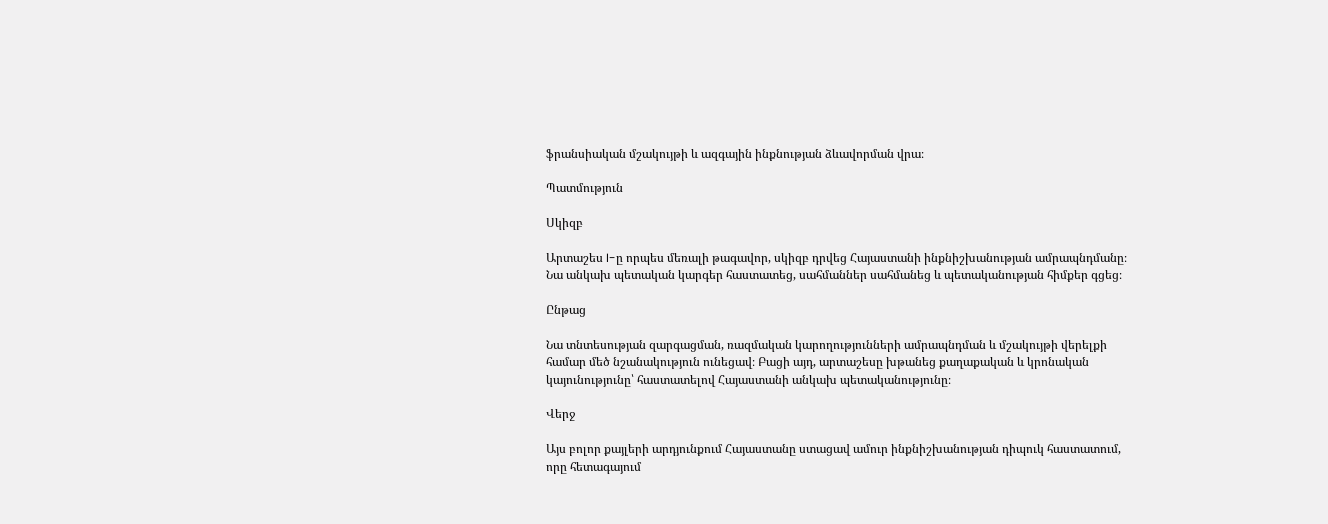ֆրանսիական մշակույթի և ազգային ինքնության ձևավորման վրա։

Պատմություն

Սկիզբ

Արտաշես I-ը որպես մեռալի թագավոր, սկիզբ դրվեց Հայաստանի ինքնիշխանության ամրապնդմանը։ Նա անկախ պետական կարգեր հաստատեց, սահմաններ սահմանեց և պետականության հիմքեր գցեց։

Ընթաց

Նա տնտեսության զարգացման, ռազմական կարողությունների ամրապնդման և մշակույթի վերելքի համար մեծ նշանակություն ունեցավ։ Բացի այդ, արտաշեսը խթանեց քաղաքական և կրոնական կայունությունը՝ հաստատելով Հայաստանի անկախ պետականությունը։

Վերջ

Այս բոլոր քայլերի արդյունքում Հայաստանը ստացավ ամուր ինքնիշխանության դիպուկ հաստատում, որը հետագայում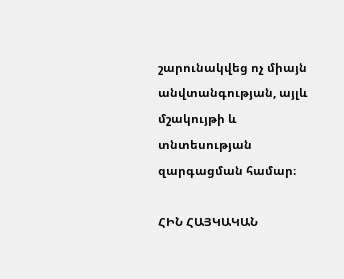շարունակվեց ոչ միայն անվտանգության, այլև մշակույթի և տնտեսության զարգացման համար։

ՀԻՆ ՀԱՅԿԱԿԱՆ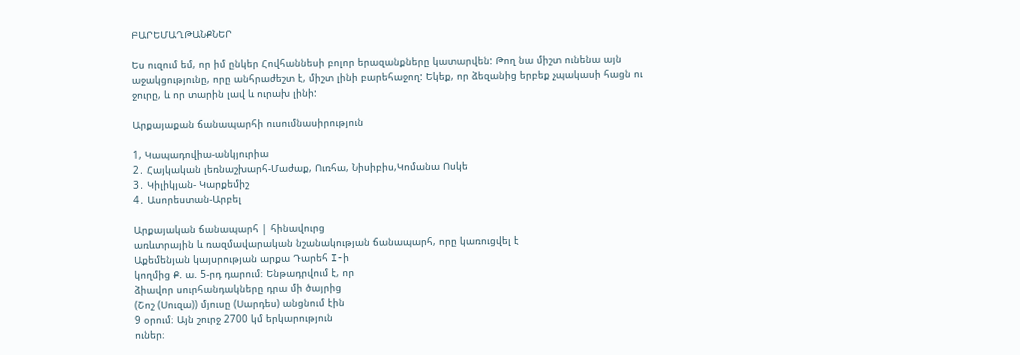ԲԱՐԵՄԱՂԹԱՆՔՆԵՐ

Ես ուզում եմ, որ իմ ընկեր Հովհաննեսի բոլոր երազանքները կատարվեն: Թող նա միշտ ունենա այն աջակցությունը, որը անհրաժեշտ է, միշտ լինի բարեհաջող: Եկեք, որ ձեզանից երբեք չպակասի հացն ու ջուրը, և որ տարին լավ և ուրախ լինի:

Արքայաքան ճանապարհի ուսումնասիրություն

1, Կապադովիա-անկյուրիա
2․ Հայկական լեռնաշխարհ-Մաժաք, Ուռհա, Նիսիբիս,Կոմանա Ոսկե
3․ Կիլիկյան- Կարքեմիշ
4․ Ասորեստան-Արբել

Արքայական ճանապարհ | հինավուրց
առևտրային և ռազմավարական նշանակության ճանապարհ, որը կառուցվել է
Աքեմենյան կայսրության արքա Դարեհ I-ի
կողմից Ք. ա. 5-րդ դարում։ Ենթադրվում է, որ
ձիավոր սուրհանդակները դրա մի ծայրից
(Շոշ (Սուզա)) մյուսը (Սարդես) անցնում էին
9 օրում։ Այն շուրջ 2700 կմ երկարություն
ուներ։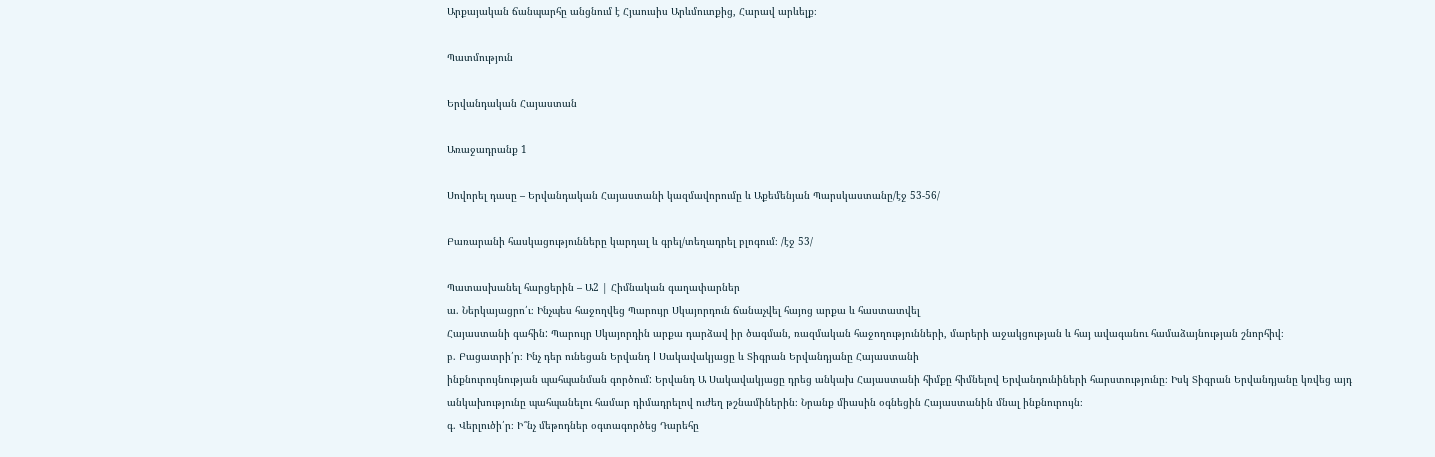Արքայական ճանպարհը անցնում է Հյաուսիս Արևմուտքից, Հարավ արևելք։

Պատմություն

Երվանդական Հայաստան

Առաջադրանք 1

Սովորել դասը – Երվանդական Հայաստանի կազմավորումը և Աքեմենյան Պարսկաստանը/էջ 53-56/

Բառարանի հասկացությունները կարդալ և գրել/տեղադրել բլոգում։ /էջ 53/

Պատասխանել հարցերին – Ա2 | Հիմնական գաղափարներ
ա. Ներկայացրո՛ւ։ Ինչպես հաջողվեց Պարույր Սկայորդուն ճանաչվել հայոց արքա և հաստատվել
Հայաստանի գահին: Պարույր Սկայորդին արքա դարձավ իր ծագման, ռազմական հաջողությունների, մարերի աջակցության և հայ ավագանու համաձայնության շնորհիվ։
բ. Բացատրի՛ր։ Ինչ դեր ունեցան Երվանդ I Սակավակյացը և Տիգրան Երվանդյանը Հայաստանի
ինքնուրույնության պահպանման գործում: Երվանդ Ա Սակավակյացը դրեց անկախ Հայաստանի հիմքը հիմնելով Երվանդունիների հարստությունը։ Իսկ Տիգրան Երվանդյանը կռվեց այդ անկախությունը պահպանելու համար դիմադրելով ուժեղ թշնամիներին։ Նրանք միասին օգնեցին Հայաստանին մնալ ինքնուրույն։
գ. Վերլուծի՛ր։ Ի՞նչ մեթոդներ օգտագործեց Դարեհը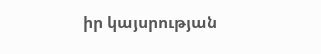իր կայսրության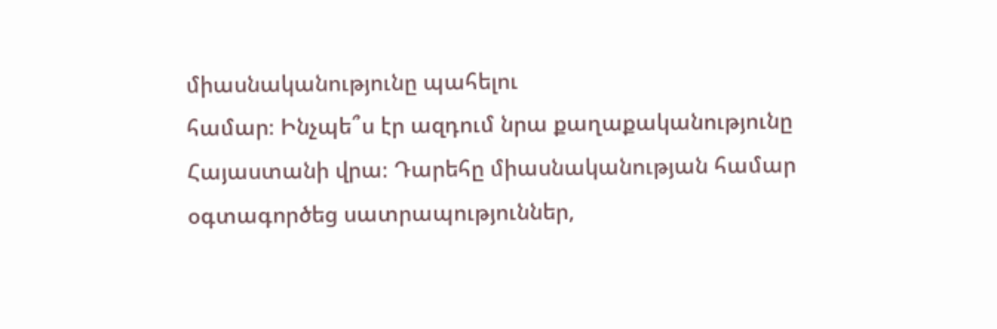միասնականությունը պահելու
համար։ Ինչպե՞ս էր ազդում նրա քաղաքականությունը Հայաստանի վրա։ Դարեհը միասնականության համար օգտագործեց սատրապություններ,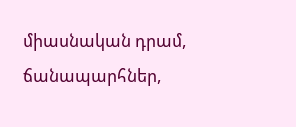միասնական դրամ, ճանապարհներ,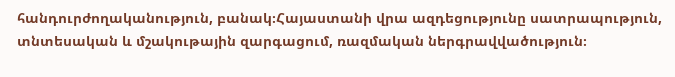հանդուրժողականություն, բանակ։Հայաստանի վրա ազդեցությունը սատրապություն, տնտեսական և մշակութային զարգացում, ռազմական ներգրավվածություն։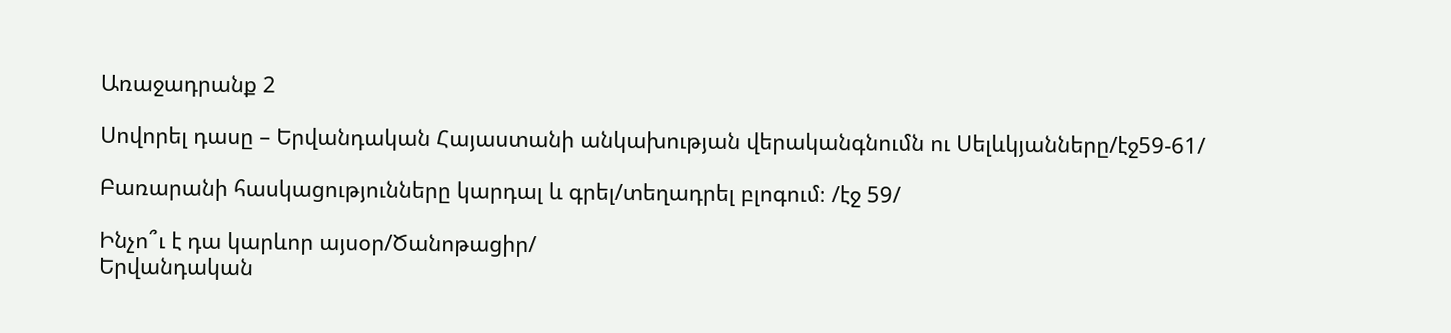Առաջադրանք 2

Սովորել դասը – Երվանդական Հայաստանի անկախության վերականգնումն ու Սելևկյանները/էջ59-61/

Բառարանի հասկացությունները կարդալ և գրել/տեղադրել բլոգում։ /էջ 59/

Ինչո՞ւ է դա կարևոր այսօր/Ծանոթացիր/
Երվանդական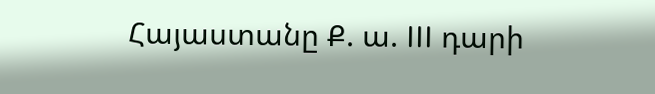Հայաստանը Ք. ա. III դարի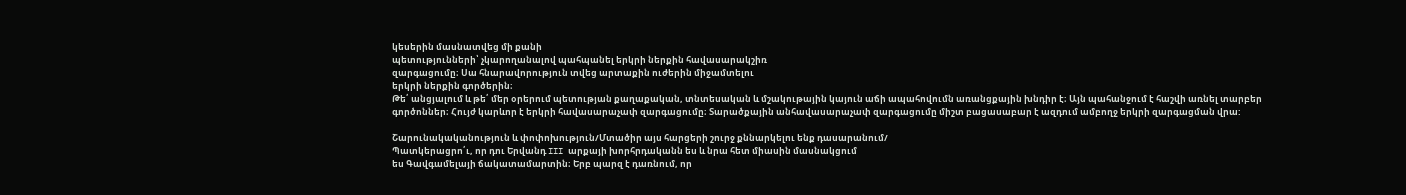կեսերին մասնատվեց մի քանի
պետությունների՝ չկարողանալով պահպանել երկրի ներքին հավասարակշիռ
զարգացումը։ Սա հնարավորություն տվեց արտաքին ուժերին միջամտելու
երկրի ներքին գործերին։
Թե՛ անցյալում և թե՛ մեր օրերում պետության քաղաքական, տնտեսական և մշակութային կայուն աճի ապահովումն առանցքային խնդիր է։ Այն պահանջում է հաշվի առնել տարբեր գործոններ։ Հույժ կարևոր է երկրի հավասարաչափ զարգացումը։ Տարածքային անհավասարաչափ զարգացումը միշտ բացասաբար է ազդում ամբողջ երկրի զարգացման վրա:

Շարունակականություն և փոփոխություն/Մտածիր այս հարցերի շուրջ քննարկելու ենք դասարանում/
Պատկերացրո՛ւ, որ դու Երվանդ III արքայի խորհրդականն ես և նրա հետ միասին մասնակցում
ես Գավգամելայի ճակատամարտին։ Երբ պարզ է դառնում, որ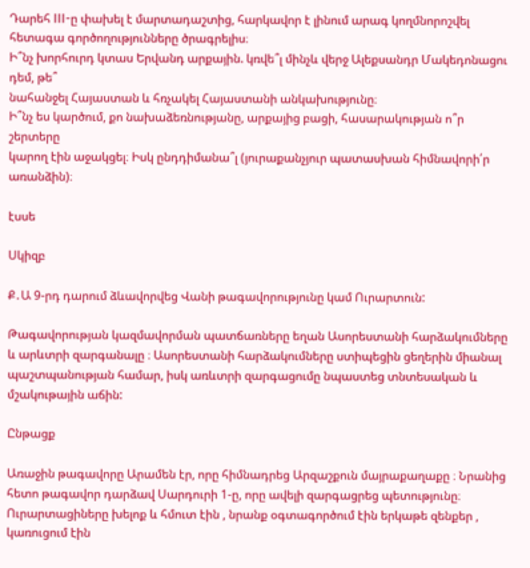Դարեհ III-ը փախել է մարտադաշտից, հարկավոր է լինում արագ կողմնորոշվել հետագա գործողությունները ծրագրելիս։
Ի՞նչ խորհուրդ կտաս Երվանդ արքային. կռվե՞լ մինչև վերջ Ալեքսանդր Մակեդոնացու դեմ, թե՞
նահանջել Հայաստան և հռչակել Հայաստանի անկախությունը։
Ի՞նչ ես կարծում, քո նախաձեռնությանը, արքայից բացի, հասարակության ո՞ր շերտերը
կարող էին աջակցել։ Իսկ ընդդիմանա՞լ (յուրաքանչյուր պատասխան հիմնավորի՛ր առանձին)։

էսսե

Սկիզբ

Ք․Ա 9-րդ դարում ձևավորվեց Վանի թագավորությունը կամ Ուրարտուն:

Թագավորության կազմավորման պատճառները եղան Ասորեստանի հարձակումները և արևտրի զարգանալը ։ Ասորեստանի հարձակումները ստիպեցին ցեղերին միանալ պաշտպանության համար, իսկ առևտրի զարգացումը նպաստեց տնտեսական և մշակութային աճին:

Ընթացք

Առաջին թագավորը Արամեն էր, որը հիմնադրեց Արզաշքուն մայրաքաղաքը ։ Նրանից հետո թագավոր դարձավ Սարդուրի 1-ը, որը ավելի զարգացրեց պետությունը։ Ուրարտացիները խելոք և հմուտ էին , նրանք օգտագործում էին երկաթե զենքեր , կառուցում էին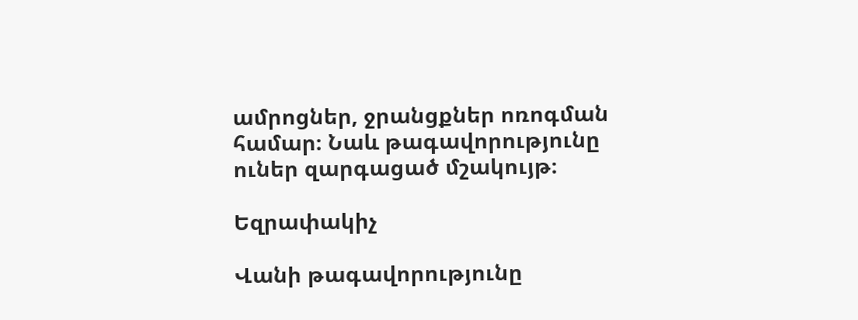ամրոցներ, ջրանցքներ ոռոգման համար։ Նաև թագավորությունը ուներ զարգացած մշակույթ։

Եզրափակիչ

Վանի թագավորությունը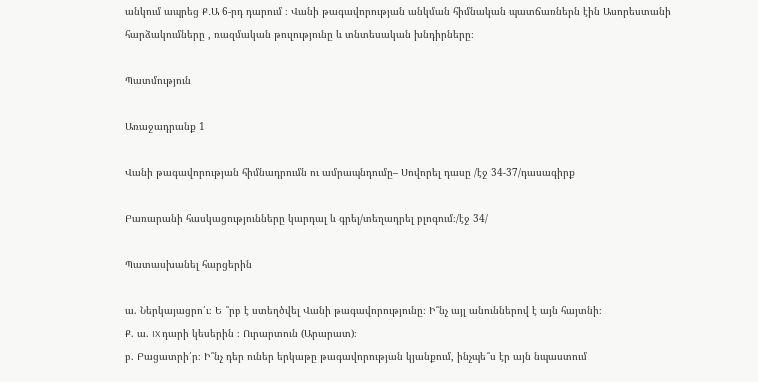անկում ապրեց Ք․Ա 6-րդ դարում ։ Վանի թագավորության անկման հիմնական պատճառներն էին Ասորեստանի հարձակումները , ռազմական թուլությունը և տնտեսական խնդիրները։

Պատմություն

Առաջադրանք 1

Վանի թագավորության հիմնադրումն ու ամրապնդումը– Սովորել դասը /էջ 34-37/դասագիրք

Բառարանի հասկացությունները կարդալ և գրել/տեղադրել բլոգում։/էջ 34/

Պատասխանել հարցերին

ա. Ներկայացրո՛ւ։ Ե ՞րբ է ստեղծվել Վանի թագավորությունը։ Ի՞նչ այլ անուններով է այն հայտնի։
Ք. ա. IX դարի կեսերին ։ Ուրարտուն (Արարատ)։
բ. Բացատրի՛ր։ Ի՞նչ դեր ուներ երկաթը թագավորության կյանքում, ինչպե՞ս էր այն նպաստում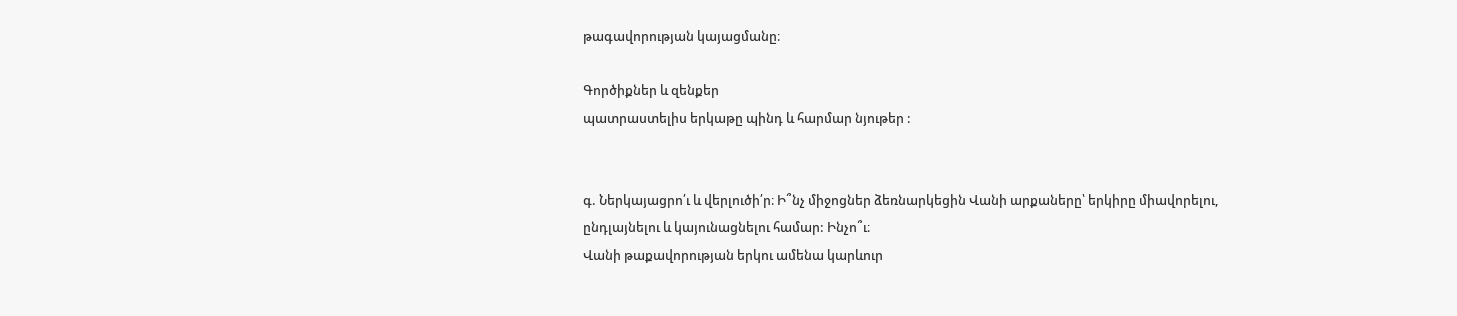թագավորության կայացմանը։

Գործիքներ և զենքեր
պատրաստելիս երկաթը պինդ և հարմար նյութեր :


գ. Ներկայացրո՛ւ և վերլուծի՛ր։ Ի՞նչ միջոցներ ձեռնարկեցին Վանի արքաները՝ երկիրը միավորելու,
ընդլայնելու և կայունացնելու համար: Ինչո՞ւ։
Վանի թաքավորության երկու ամենա կարևուր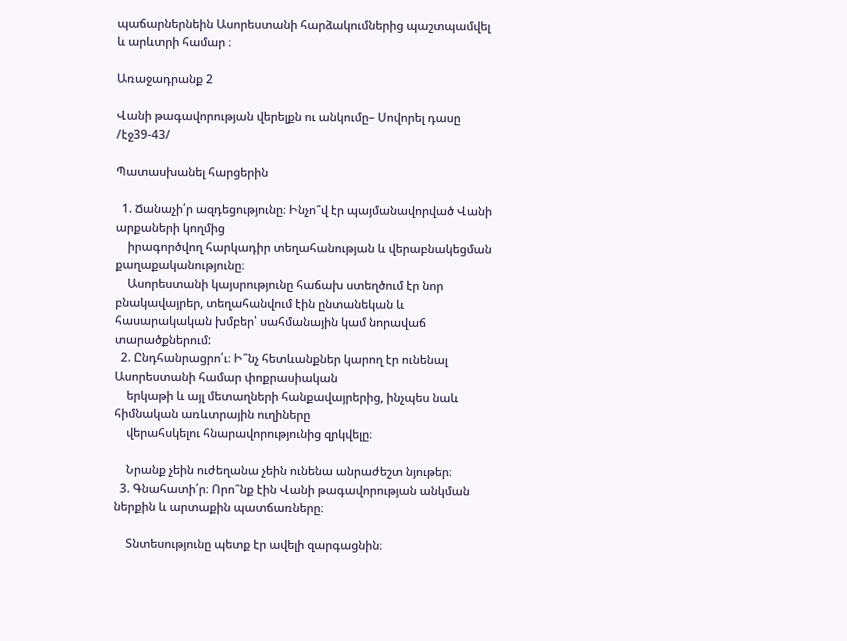պաճարներնեին Ասորեստանի հարձակումներից պաշտպամվել և արևտրի համար ։

Առաջադրանք 2

Վանի թագավորության վերելքն ու անկումը– Սովորել դասը /էջ39-43/

Պատասխանել հարցերին

  1. Ճանաչի՛ր ազդեցությունը։ Ինչո՞վ էր պայմանավորված Վանի արքաների կողմից
    իրագործվող հարկադիր տեղահանության և վերաբնակեցման քաղաքականությունը։
    Ասորեստանի կայսրությունը հաճախ ստեղծում էր նոր բնակավայրեր, տեղահանվում էին ընտանեկան և հասարակական խմբեր՝ սահմանային կամ նորավաճ տարածքներում:
  2. Ընդհանրացրո՛ւ։ Ի՞նչ հետևանքներ կարող էր ունենալ Ասորեստանի համար փոքրասիական
    երկաթի և այլ մետաղների հանքավայրերից, ինչպես նաև հիմնական առևտրային ուղիները
    վերահսկելու հնարավորությունից զրկվելը։

    Նրանք չեին ուժեղանա չեին ունենա անրաժեշտ նյութեր։
  3. Գնահատի՛ր։ Որո՞նք էին Վանի թագավորության անկման ներքին և արտաքին պատճառները։

    Տնտեսությունը պետք էր ավելի զարգացնին։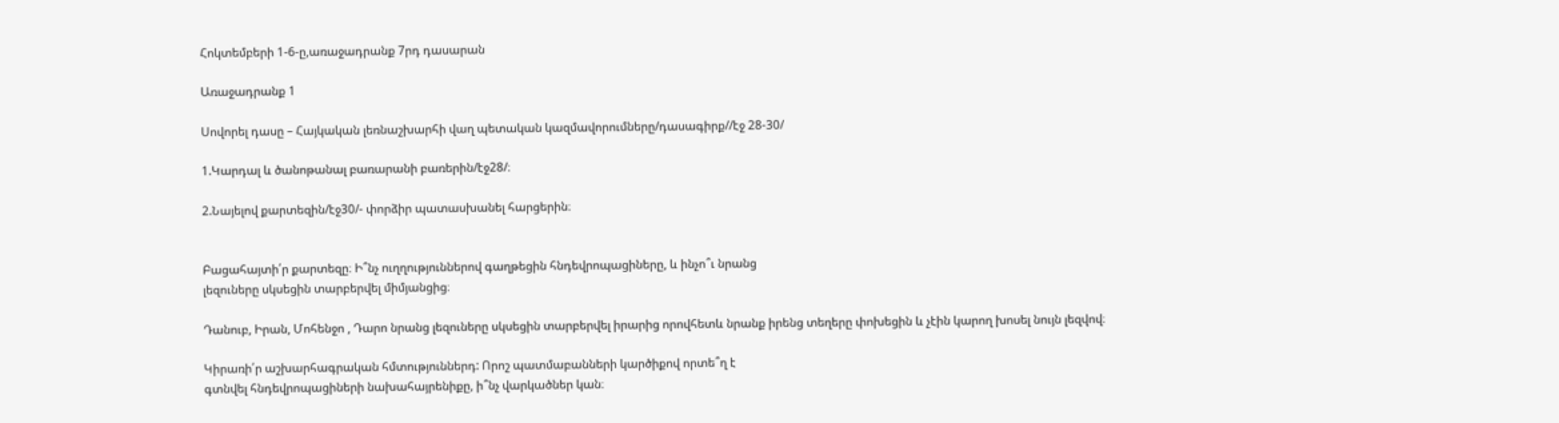Հոկտեմբերի 1-6-ը,առաջադրանք 7րդ դասարան

Առաջադրանք 1

Սովորել դասը – Հայկական լեռնաշխարհի վաղ պետական կազմավորումները/դասագիրք//էջ 28-30/

1.Կարդալ և ծանոթանալ բառարանի բառերին/էջ28/։

2.Նայելով քարտեզին/էջ30/- փորձիր պատասխանել հարցերին։


Բացահայտի՛ր քարտեզը։ Ի՞նչ ուղղություններով գաղթեցին հնդեվրոպացիները, և ինչո՞ւ նրանց
լեզուները սկսեցին տարբերվել միմյանցից։

Դանուբ, Իրան, Մոհենջո , Դարո նրանց լեզուները սկսեցին տարբերվել իրարից որովհետև նրանք իրենց տեղերը փոխեցին և չէին կարող խոսել նույն լեզվով։

Կիրառի՛ր աշխարհագրական հմտություններդ: Որոշ պատմաբանների կարծիքով որտե՞ղ է
գտնվել հնդեվրոպացիների նախահայրենիքը, ի՞նչ վարկածներ կան։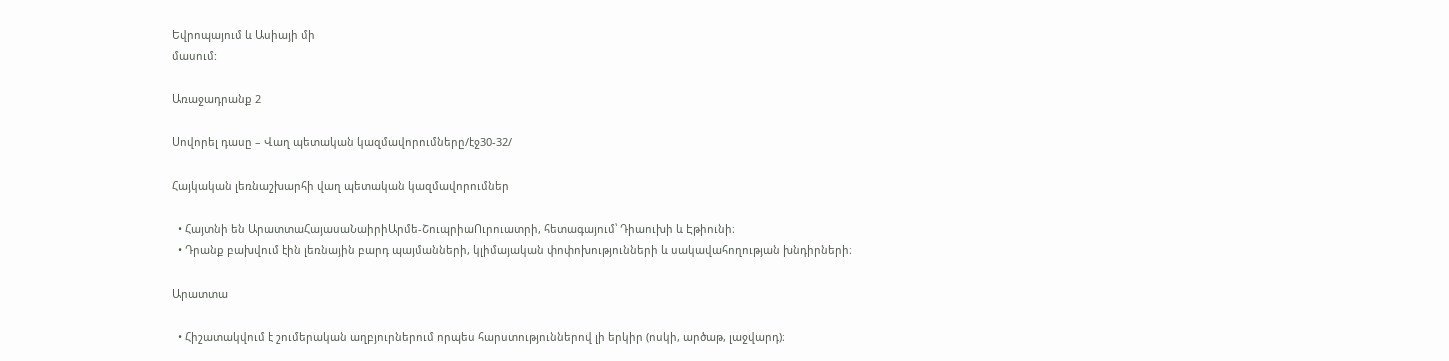Եվրոպայում և Ասիայի մի
մասում:

Առաջադրանք 2

Սովորել դասը – Վաղ պետական կազմավորումները/էջ30-32/

Հայկական լեռնաշխարհի վաղ պետական կազմավորումներ

  • Հայտնի են ԱրատտաՀայասաՆաիրիԱրմե-ՇուպրիաՈւրուատրի, հետագայում՝ Դիաուխի և Էթիունի։
  • Դրանք բախվում էին լեռնային բարդ պայմանների, կլիմայական փոփոխությունների և սակավահողության խնդիրների։

Արատտա

  • Հիշատակվում է շումերական աղբյուրներում որպես հարստություններով լի երկիր (ոսկի, արծաթ, լաջվարդ)։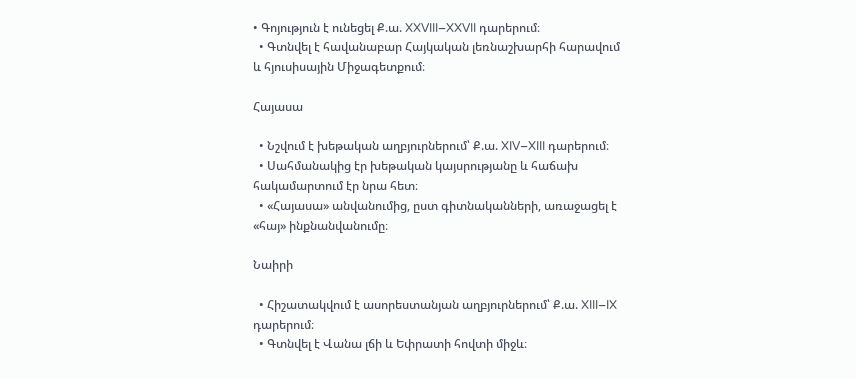• Գոյություն է ունեցել Ք.ա. XXVIII–XXVII դարերում։
  • Գտնվել է հավանաբար Հայկական լեռնաշխարհի հարավում և հյուսիսային Միջագետքում։

Հայասա

  • Նշվում է խեթական աղբյուրներում՝ Ք.ա. XIV–XIII դարերում։
  • Սահմանակից էր խեթական կայսրությանը և հաճախ հակամարտում էր նրա հետ։
  • «Հայասա» անվանումից, ըստ գիտնականների, առաջացել է «հայ» ինքնանվանումը։

Նաիրի

  • Հիշատակվում է ասորեստանյան աղբյուրներում՝ Ք.ա. XIII–IX դարերում։
  • Գտնվել է Վանա լճի և Եփրատի հովտի միջև։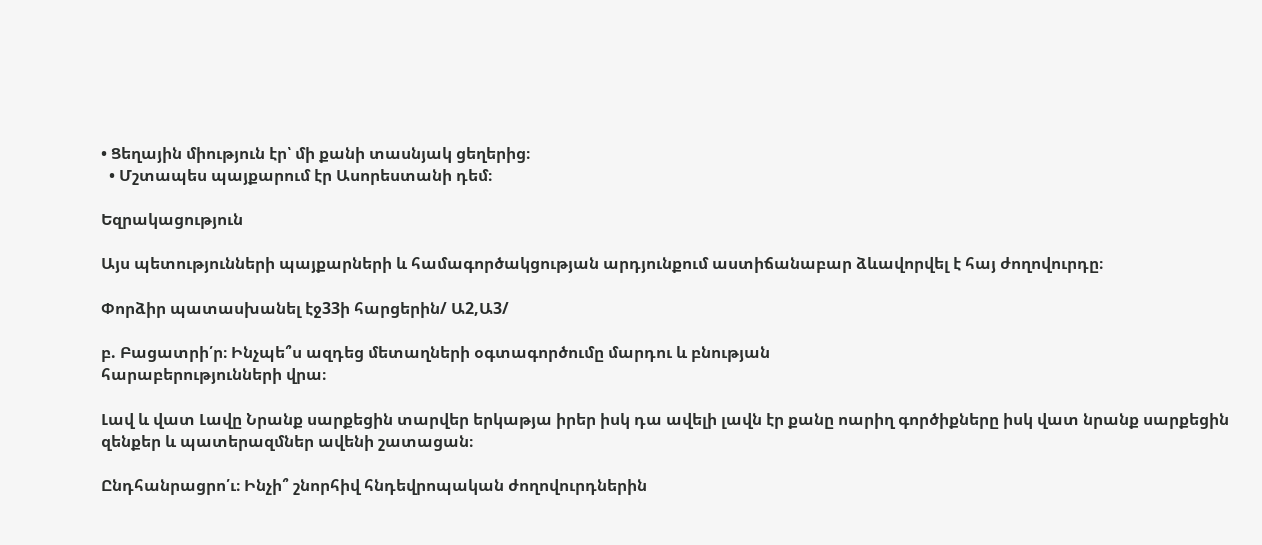• Ցեղային միություն էր՝ մի քանի տասնյակ ցեղերից։
  • Մշտապես պայքարում էր Ասորեստանի դեմ։

Եզրակացություն

Այս պետությունների պայքարների և համագործակցության արդյունքում աստիճանաբար ձևավորվել է հայ ժողովուրդը։

Փորձիր պատասխանել էջ33ի հարցերին/ Ա2,Ա3/

բ. Բացատրի՛ր։ Ինչպե՞ս ազդեց մետաղների օգտագործումը մարդու և բնության
հարաբերությունների վրա։

Լավ և վատ Լավը Նրանք սարքեցին տարվեր երկաթյա իրեր իսկ դա ավելի լավն էր քանը ոարիղ գործիքները իսկ վատ նրանք սարքեցին զենքեր և պատերազմներ ավենի շատացան։

Ընդհանրացրո՛ւ։ Ինչի՞ շնորհիվ հնդեվրոպական ժողովուրդներին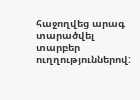հաջողվեց արագ տարածվել
տարբեր ուղղություններով: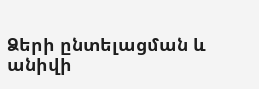Ձերի ընտելացման և անիվի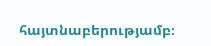հայտնաբերությամբ։